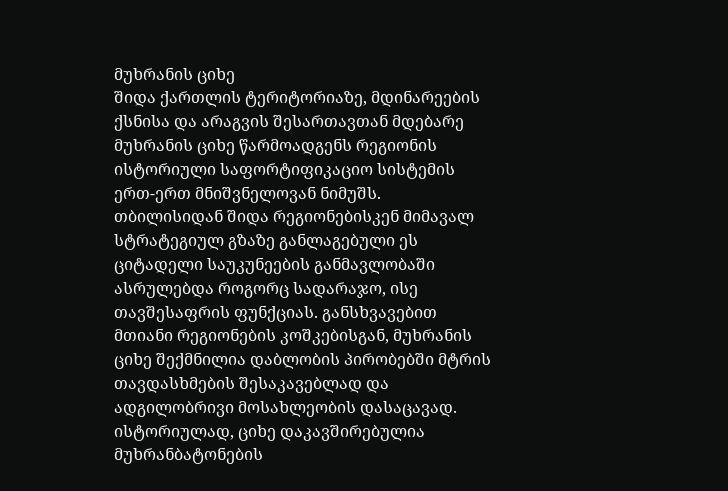მუხრანის ციხე
შიდა ქართლის ტერიტორიაზე, მდინარეების ქსნისა და არაგვის შესართავთან მდებარე მუხრანის ციხე წარმოადგენს რეგიონის ისტორიული საფორტიფიკაციო სისტემის ერთ-ერთ მნიშვნელოვან ნიმუშს. თბილისიდან შიდა რეგიონებისკენ მიმავალ სტრატეგიულ გზაზე განლაგებული ეს ციტადელი საუკუნეების განმავლობაში ასრულებდა როგორც სადარაჯო, ისე თავშესაფრის ფუნქციას. განსხვავებით მთიანი რეგიონების კოშკებისგან, მუხრანის ციხე შექმნილია დაბლობის პირობებში მტრის თავდასხმების შესაკავებლად და ადგილობრივი მოსახლეობის დასაცავად.
ისტორიულად, ციხე დაკავშირებულია მუხრანბატონების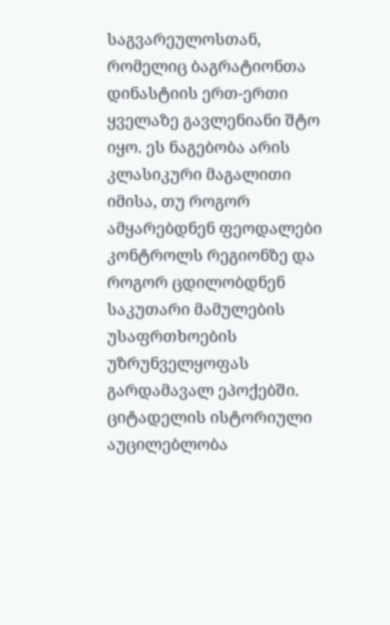საგვარეულოსთან, რომელიც ბაგრატიონთა დინასტიის ერთ-ერთი ყველაზე გავლენიანი შტო იყო. ეს ნაგებობა არის კლასიკური მაგალითი იმისა, თუ როგორ ამყარებდნენ ფეოდალები კონტროლს რეგიონზე და როგორ ცდილობდნენ საკუთარი მამულების უსაფრთხოების უზრუნველყოფას გარდამავალ ეპოქებში.
ციტადელის ისტორიული აუცილებლობა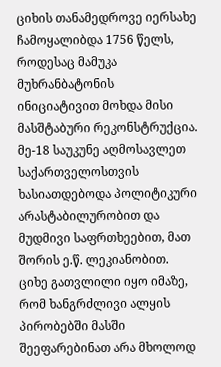ციხის თანამედროვე იერსახე ჩამოყალიბდა 1756 წელს, როდესაც მამუკა მუხრანბატონის ინიციატივით მოხდა მისი მასშტაბური რეკონსტრუქცია. მე-18 საუკუნე აღმოსავლეთ საქართველოსთვის ხასიათდებოდა პოლიტიკური არასტაბილურობით და მუდმივი საფრთხეებით, მათ შორის ე.წ. ლეკიანობით. ციხე გათვლილი იყო იმაზე, რომ ხანგრძლივი ალყის პირობებში მასში შეეფარებინათ არა მხოლოდ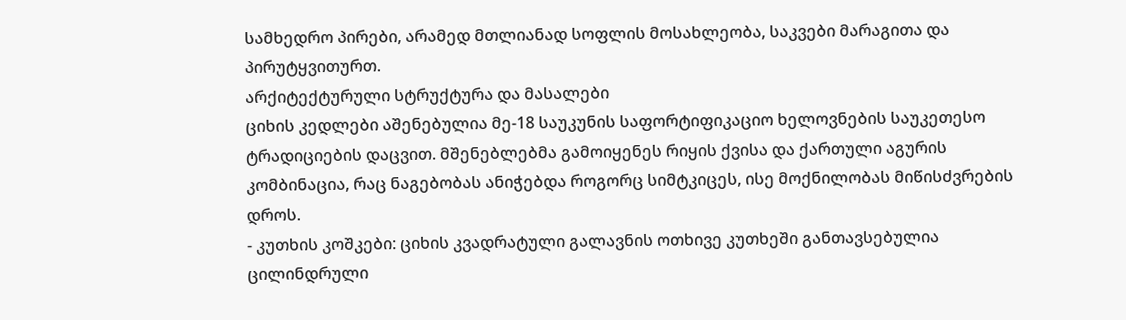სამხედრო პირები, არამედ მთლიანად სოფლის მოსახლეობა, საკვები მარაგითა და პირუტყვითურთ.
არქიტექტურული სტრუქტურა და მასალები
ციხის კედლები აშენებულია მე-18 საუკუნის საფორტიფიკაციო ხელოვნების საუკეთესო ტრადიციების დაცვით. მშენებლებმა გამოიყენეს რიყის ქვისა და ქართული აგურის კომბინაცია, რაც ნაგებობას ანიჭებდა როგორც სიმტკიცეს, ისე მოქნილობას მიწისძვრების დროს.
- კუთხის კოშკები: ციხის კვადრატული გალავნის ოთხივე კუთხეში განთავსებულია ცილინდრული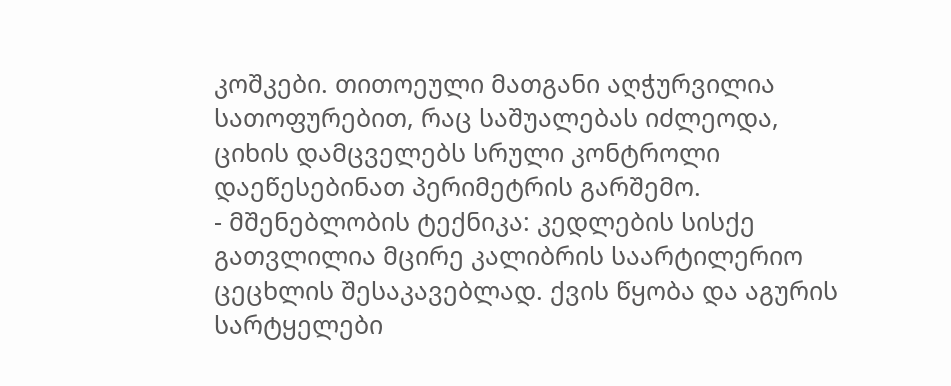კოშკები. თითოეული მათგანი აღჭურვილია სათოფურებით, რაც საშუალებას იძლეოდა, ციხის დამცველებს სრული კონტროლი დაეწესებინათ პერიმეტრის გარშემო.
- მშენებლობის ტექნიკა: კედლების სისქე გათვლილია მცირე კალიბრის საარტილერიო ცეცხლის შესაკავებლად. ქვის წყობა და აგურის სარტყელები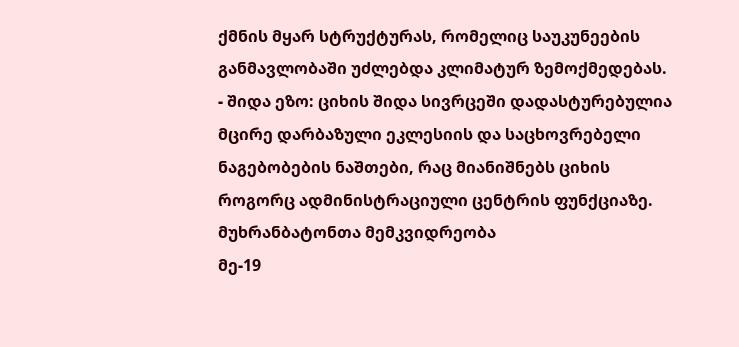ქმნის მყარ სტრუქტურას, რომელიც საუკუნეების განმავლობაში უძლებდა კლიმატურ ზემოქმედებას.
- შიდა ეზო: ციხის შიდა სივრცეში დადასტურებულია მცირე დარბაზული ეკლესიის და საცხოვრებელი ნაგებობების ნაშთები, რაც მიანიშნებს ციხის როგორც ადმინისტრაციული ცენტრის ფუნქციაზე.
მუხრანბატონთა მემკვიდრეობა
მე-19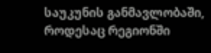საუკუნის განმავლობაში, როდესაც რეგიონში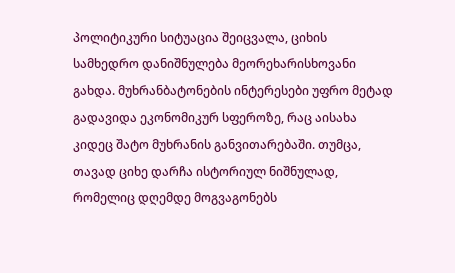პოლიტიკური სიტუაცია შეიცვალა, ციხის სამხედრო დანიშნულება მეორეხარისხოვანი გახდა. მუხრანბატონების ინტერესები უფრო მეტად გადავიდა ეკონომიკურ სფეროზე, რაც აისახა კიდეც შატო მუხრანის განვითარებაში. თუმცა, თავად ციხე დარჩა ისტორიულ ნიშნულად, რომელიც დღემდე მოგვაგონებს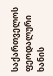საქართველოს ფეოდალური ხანის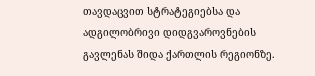თავდაცვით სტრატეგიებსა და ადგილობრივი დიდგვაროვნების გავლენას შიდა ქართლის რეგიონზე.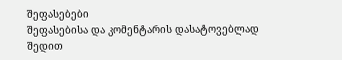შეფასებები
შეფასებისა და კომენტარის დასატოვებლად შედით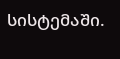სისტემაში.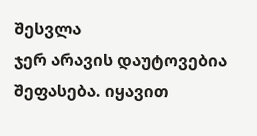შესვლა
ჯერ არავის დაუტოვებია შეფასება. იყავით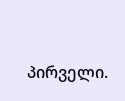პირველი.